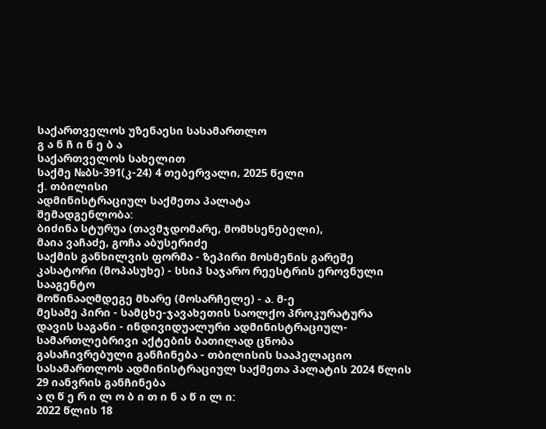საქართველოს უზენაესი სასამართლო
გ ა ნ ჩ ი ნ ე ბ ა
საქართველოს სახელით
საქმე №ბს-391(კ-24) 4 თებერვალი, 2025 წელი
ქ. თბილისი
ადმინისტრაციულ საქმეთა პალატა
შემადგენლობა:
ბიძინა სტურუა (თავმჯდომარე, მომხსენებელი),
მაია ვაჩაძე, გოჩა აბუსერიძე
საქმის განხილვის ფორმა - ზეპირი მოსმენის გარეშე
კასატორი (მოპასუხე) - სსიპ საჯარო რეესტრის ეროვნული სააგენტო
მოწინააღმდეგე მხარე (მოსარჩელე) - ა. მ-ე
მესამე პირი - სამცხე-ჯავახეთის საოლქო პროკურატურა
დავის საგანი - ინდივიდუალური ადმინისტრაციულ-სამართლებრივი აქტების ბათილად ცნობა
გასაჩივრებული განჩინება - თბილისის სააპელაციო სასამართლოს ადმინისტრაციულ საქმეთა პალატის 2024 წლის 29 იანვრის განჩინება
ა ღ წ ე რ ი ლ ო ბ ი თ ი ნ ა წ ი ლ ი:
2022 წლის 18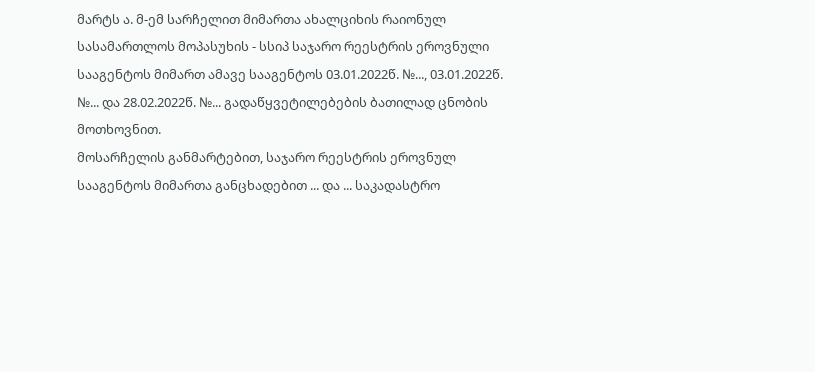მარტს ა. მ-ემ სარჩელით მიმართა ახალციხის რაიონულ სასამართლოს მოპასუხის - სსიპ საჯარო რეესტრის ეროვნული სააგენტოს მიმართ ამავე სააგენტოს 03.01.2022წ. №..., 03.01.2022წ. №... და 28.02.2022წ. №... გადაწყვეტილებების ბათილად ცნობის მოთხოვნით.
მოსარჩელის განმარტებით, საჯარო რეესტრის ეროვნულ სააგენტოს მიმართა განცხადებით ... და ... საკადასტრო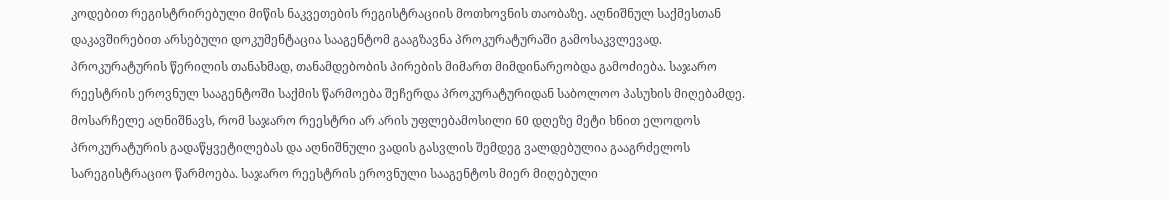კოდებით რეგისტრირებული მიწის ნაკვეთების რეგისტრაციის მოთხოვნის თაობაზე. აღნიშნულ საქმესთან დაკავშირებით არსებული დოკუმენტაცია სააგენტომ გააგზავნა პროკურატურაში გამოსაკვლევად. პროკურატურის წერილის თანახმად, თანამდებობის პირების მიმართ მიმდინარეობდა გამოძიება. საჯარო რეესტრის ეროვნულ სააგენტოში საქმის წარმოება შეჩერდა პროკურატურიდან საბოლოო პასუხის მიღებამდე. მოსარჩელე აღნიშნავს, რომ საჯარო რეესტრი არ არის უფლებამოსილი 60 დღეზე მეტი ხნით ელოდოს პროკურატურის გადაწყვეტილებას და აღნიშნული ვადის გასვლის შემდეგ ვალდებულია გააგრძელოს სარეგისტრაციო წარმოება. საჯარო რეესტრის ეროვნული სააგენტოს მიერ მიღებული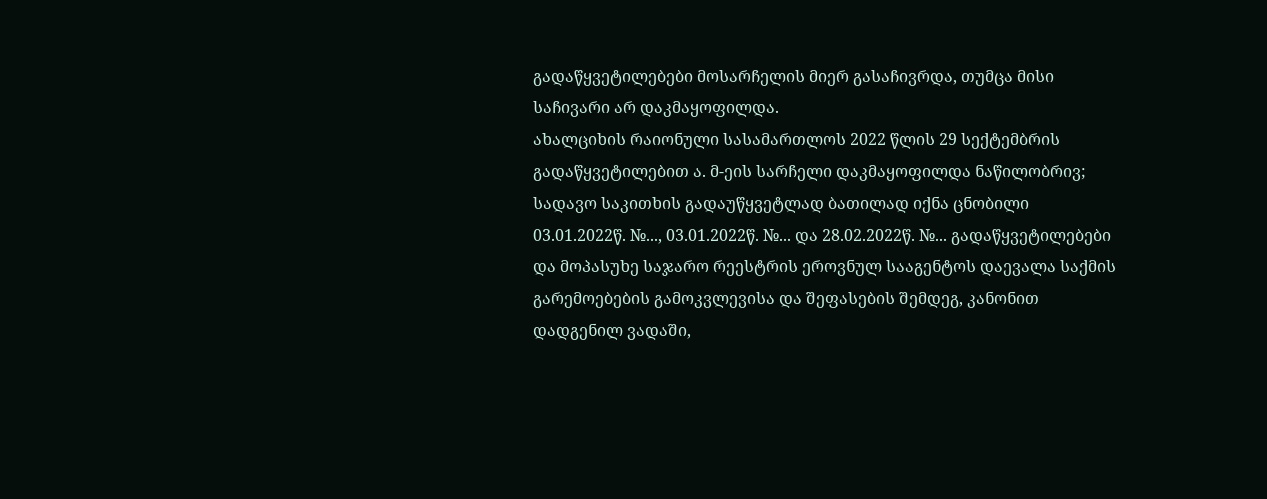გადაწყვეტილებები მოსარჩელის მიერ გასაჩივრდა, თუმცა მისი საჩივარი არ დაკმაყოფილდა.
ახალციხის რაიონული სასამართლოს 2022 წლის 29 სექტემბრის გადაწყვეტილებით ა. მ-ეის სარჩელი დაკმაყოფილდა ნაწილობრივ; სადავო საკითხის გადაუწყვეტლად ბათილად იქნა ცნობილი 03.01.2022წ. №..., 03.01.2022წ. №... და 28.02.2022წ. №... გადაწყვეტილებები და მოპასუხე საჯარო რეესტრის ეროვნულ სააგენტოს დაევალა საქმის გარემოებების გამოკვლევისა და შეფასების შემდეგ, კანონით დადგენილ ვადაში,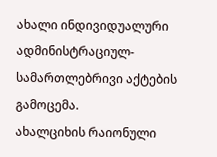ახალი ინდივიდუალური ადმინისტრაციულ-სამართლებრივი აქტების გამოცემა.
ახალციხის რაიონული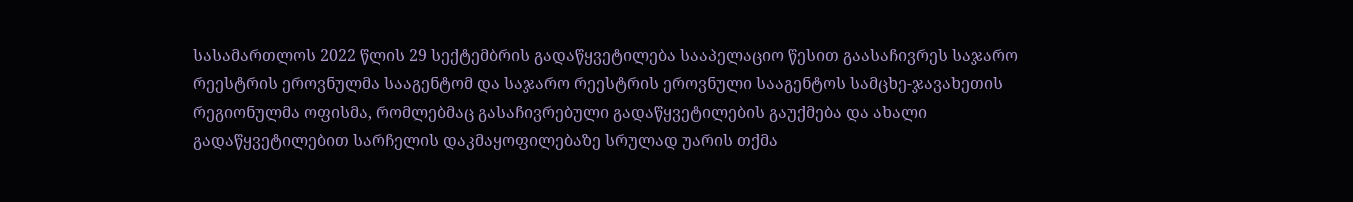სასამართლოს 2022 წლის 29 სექტემბრის გადაწყვეტილება სააპელაციო წესით გაასაჩივრეს საჯარო რეესტრის ეროვნულმა სააგენტომ და საჯარო რეესტრის ეროვნული სააგენტოს სამცხე-ჯავახეთის რეგიონულმა ოფისმა, რომლებმაც გასაჩივრებული გადაწყვეტილების გაუქმება და ახალი გადაწყვეტილებით სარჩელის დაკმაყოფილებაზე სრულად უარის თქმა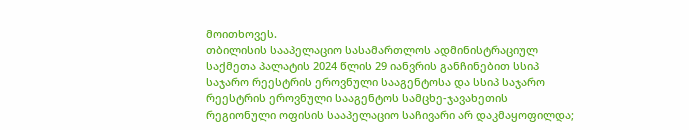მოითხოვეს.
თბილისის სააპელაციო სასამართლოს ადმინისტრაციულ საქმეთა პალატის 2024 წლის 29 იანვრის განჩინებით სსიპ საჯარო რეესტრის ეროვნული სააგენტოსა და სსიპ საჯარო რეესტრის ეროვნული სააგენტოს სამცხე-ჯავახეთის რეგიონული ოფისის სააპელაციო საჩივარი არ დაკმაყოფილდა;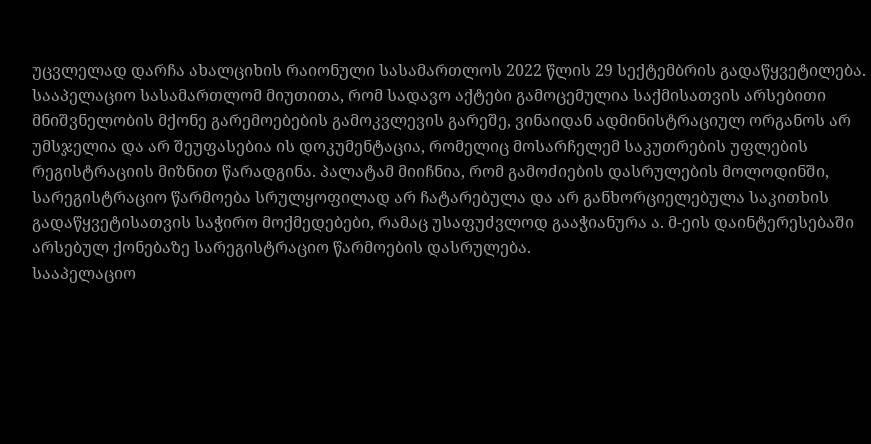უცვლელად დარჩა ახალციხის რაიონული სასამართლოს 2022 წლის 29 სექტემბრის გადაწყვეტილება.
სააპელაციო სასამართლომ მიუთითა, რომ სადავო აქტები გამოცემულია საქმისათვის არსებითი მნიშვნელობის მქონე გარემოებების გამოკვლევის გარეშე, ვინაიდან ადმინისტრაციულ ორგანოს არ უმსჯელია და არ შეუფასებია ის დოკუმენტაცია, რომელიც მოსარჩელემ საკუთრების უფლების რეგისტრაციის მიზნით წარადგინა. პალატამ მიიჩნია, რომ გამოძიების დასრულების მოლოდინში, სარეგისტრაციო წარმოება სრულყოფილად არ ჩატარებულა და არ განხორციელებულა საკითხის გადაწყვეტისათვის საჭირო მოქმედებები, რამაც უსაფუძვლოდ გააჭიანურა ა. მ-ეის დაინტერესებაში არსებულ ქონებაზე სარეგისტრაციო წარმოების დასრულება.
სააპელაციო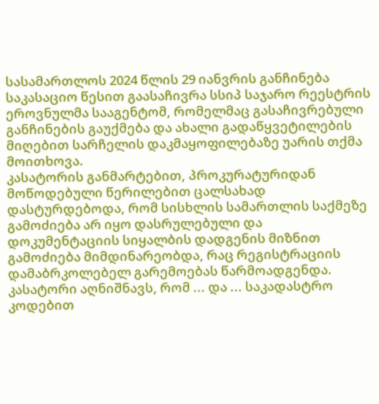სასამართლოს 2024 წლის 29 იანვრის განჩინება საკასაციო წესით გაასაჩივრა სსიპ საჯარო რეესტრის ეროვნულმა სააგენტომ, რომელმაც გასაჩივრებული განჩინების გაუქმება და ახალი გადაწყვეტილების მიღებით სარჩელის დაკმაყოფილებაზე უარის თქმა მოითხოვა.
კასატორის განმარტებით, პროკურატურიდან მოწოდებული წერილებით ცალსახად დასტურდებოდა, რომ სისხლის სამართლის საქმეზე გამოძიება არ იყო დასრულებული და დოკუმენტაციის სიყალბის დადგენის მიზნით გამოძიება მიმდინარეობდა, რაც რეგისტრაციის დამაბრკოლებელ გარემოებას წარმოადგენდა. კასატორი აღნიშნავს, რომ ... და ... საკადასტრო კოდებით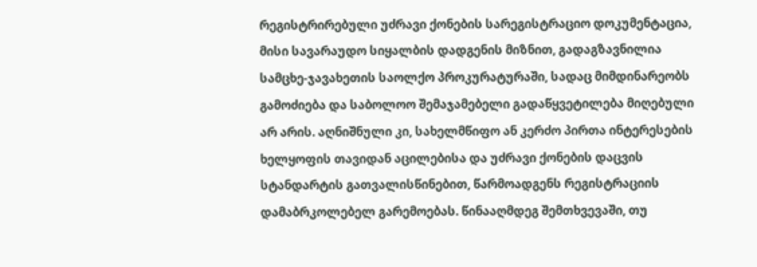რეგისტრირებული უძრავი ქონების სარეგისტრაციო დოკუმენტაცია, მისი სავარაუდო სიყალბის დადგენის მიზნით, გადაგზავნილია სამცხე-ჯავახეთის საოლქო პროკურატურაში, სადაც მიმდინარეობს გამოძიება და საბოლოო შემაჯამებელი გადაწყვეტილება მიღებული არ არის. აღნიშნული კი, სახელმწიფო ან კერძო პირთა ინტერესების ხელყოფის თავიდან აცილებისა და უძრავი ქონების დაცვის სტანდარტის გათვალისწინებით, წარმოადგენს რეგისტრაციის დამაბრკოლებელ გარემოებას. წინააღმდეგ შემთხვევაში, თუ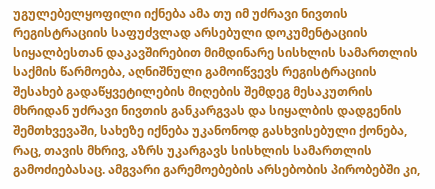უგულებელყოფილი იქნება ამა თუ იმ უძრავი ნივთის რეგისტრაციის საფუძვლად არსებული დოკუმენტაციის სიყალბესთან დაკავშირებით მიმდინარე სისხლის სამართლის საქმის წარმოება, აღნიშნული გამოიწვევს რეგისტრაციის შესახებ გადაწყვეტილების მიღების შემდეგ მესაკუთრის მხრიდან უძრავი ნივთის განკარგვას და სიყალბის დადგენის შემთხვევაში, სახეზე იქნება უკანონოდ გასხვისებული ქონება, რაც, თავის მხრივ, აზრს უკარგავს სისხლის სამართლის გამოძიებასაც. ამგვარი გარემოებების არსებობის პირობებში კი,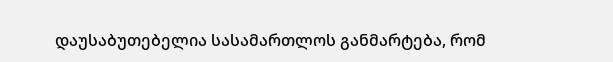დაუსაბუთებელია სასამართლოს განმარტება, რომ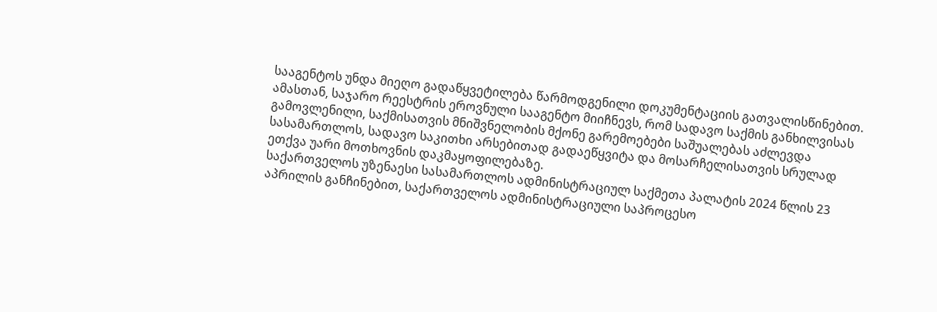სააგენტოს უნდა მიეღო გადაწყვეტილება წარმოდგენილი დოკუმენტაციის გათვალისწინებით.
ამასთან, საჯარო რეესტრის ეროვნული სააგენტო მიიჩნევს, რომ სადავო საქმის განხილვისას გამოვლენილი, საქმისათვის მნიშვნელობის მქონე გარემოებები საშუალებას აძლევდა სასამართლოს, სადავო საკითხი არსებითად გადაეწყვიტა და მოსარჩელისათვის სრულად ეთქვა უარი მოთხოვნის დაკმაყოფილებაზე.
საქართველოს უზენაესი სასამართლოს ადმინისტრაციულ საქმეთა პალატის 2024 წლის 23 აპრილის განჩინებით, საქართველოს ადმინისტრაციული საპროცესო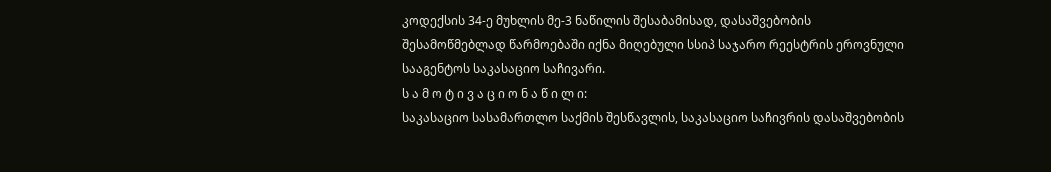კოდექსის 34-ე მუხლის მე-3 ნაწილის შესაბამისად, დასაშვებობის შესამოწმებლად წარმოებაში იქნა მიღებული სსიპ საჯარო რეესტრის ეროვნული სააგენტოს საკასაციო საჩივარი.
ს ა მ ო ტ ი ვ ა ც ი ო ნ ა წ ი ლ ი:
საკასაციო სასამართლო საქმის შესწავლის, საკასაციო საჩივრის დასაშვებობის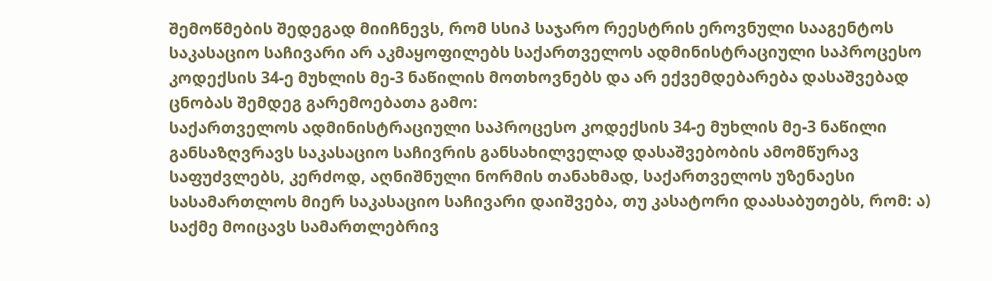შემოწმების შედეგად მიიჩნევს, რომ სსიპ საჯარო რეესტრის ეროვნული სააგენტოს საკასაციო საჩივარი არ აკმაყოფილებს საქართველოს ადმინისტრაციული საპროცესო კოდექსის 34-ე მუხლის მე-3 ნაწილის მოთხოვნებს და არ ექვემდებარება დასაშვებად ცნობას შემდეგ გარემოებათა გამო:
საქართველოს ადმინისტრაციული საპროცესო კოდექსის 34-ე მუხლის მე-3 ნაწილი განსაზღვრავს საკასაციო საჩივრის განსახილველად დასაშვებობის ამომწურავ საფუძვლებს, კერძოდ, აღნიშნული ნორმის თანახმად, საქართველოს უზენაესი სასამართლოს მიერ საკასაციო საჩივარი დაიშვება, თუ კასატორი დაასაბუთებს, რომ: ა) საქმე მოიცავს სამართლებრივ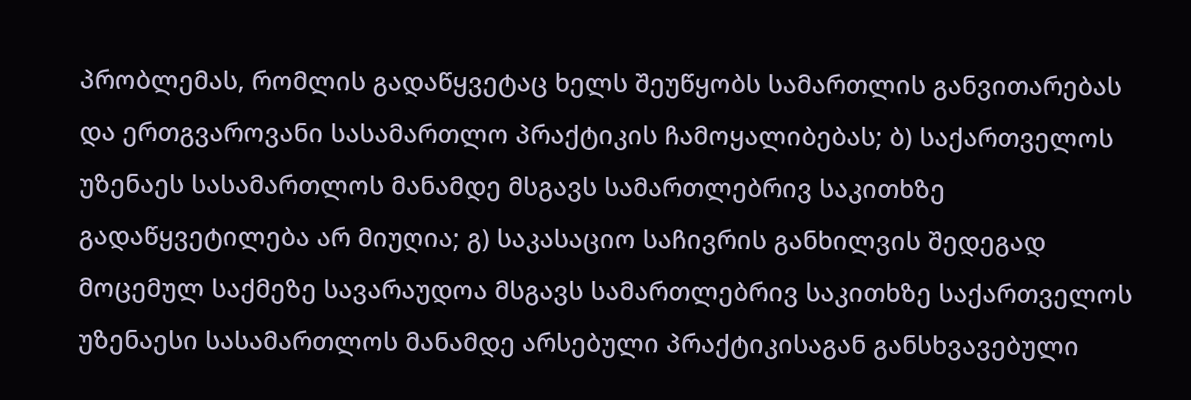პრობლემას, რომლის გადაწყვეტაც ხელს შეუწყობს სამართლის განვითარებას და ერთგვაროვანი სასამართლო პრაქტიკის ჩამოყალიბებას; ბ) საქართველოს უზენაეს სასამართლოს მანამდე მსგავს სამართლებრივ საკითხზე გადაწყვეტილება არ მიუღია; გ) საკასაციო საჩივრის განხილვის შედეგად მოცემულ საქმეზე სავარაუდოა მსგავს სამართლებრივ საკითხზე საქართველოს უზენაესი სასამართლოს მანამდე არსებული პრაქტიკისაგან განსხვავებული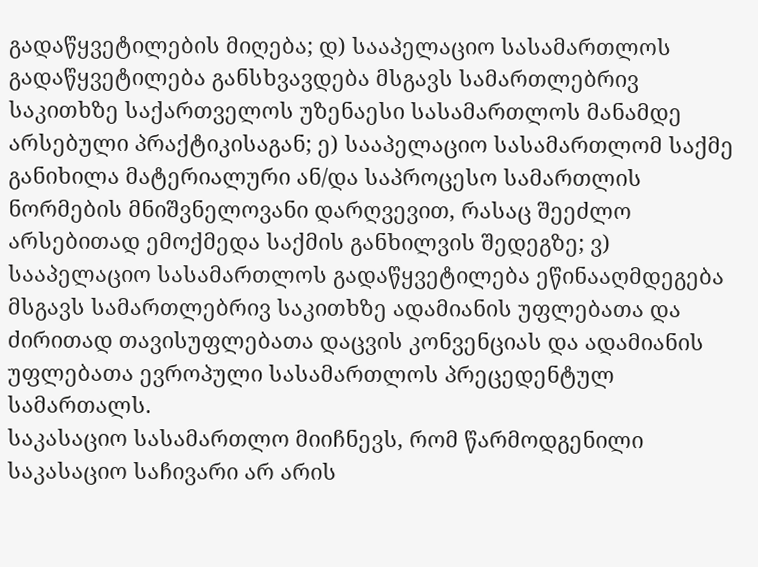გადაწყვეტილების მიღება; დ) სააპელაციო სასამართლოს გადაწყვეტილება განსხვავდება მსგავს სამართლებრივ საკითხზე საქართველოს უზენაესი სასამართლოს მანამდე არსებული პრაქტიკისაგან; ე) სააპელაციო სასამართლომ საქმე განიხილა მატერიალური ან/და საპროცესო სამართლის ნორმების მნიშვნელოვანი დარღვევით, რასაც შეეძლო არსებითად ემოქმედა საქმის განხილვის შედეგზე; ვ) სააპელაციო სასამართლოს გადაწყვეტილება ეწინააღმდეგება მსგავს სამართლებრივ საკითხზე ადამიანის უფლებათა და ძირითად თავისუფლებათა დაცვის კონვენციას და ადამიანის უფლებათა ევროპული სასამართლოს პრეცედენტულ სამართალს.
საკასაციო სასამართლო მიიჩნევს, რომ წარმოდგენილი საკასაციო საჩივარი არ არის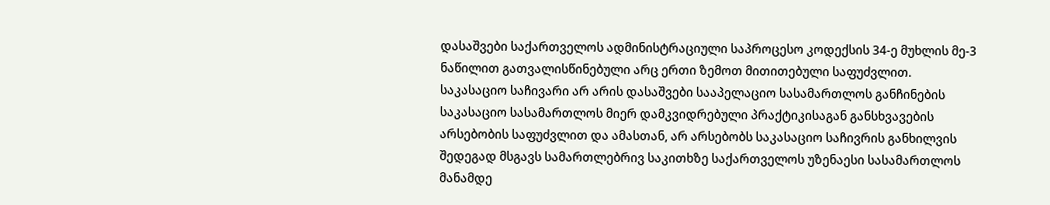დასაშვები საქართველოს ადმინისტრაციული საპროცესო კოდექსის 34-ე მუხლის მე-3 ნაწილით გათვალისწინებული არც ერთი ზემოთ მითითებული საფუძვლით.
საკასაციო საჩივარი არ არის დასაშვები სააპელაციო სასამართლოს განჩინების საკასაციო სასამართლოს მიერ დამკვიდრებული პრაქტიკისაგან განსხვავების არსებობის საფუძვლით და ამასთან, არ არსებობს საკასაციო საჩივრის განხილვის შედეგად მსგავს სამართლებრივ საკითხზე საქართველოს უზენაესი სასამართლოს მანამდე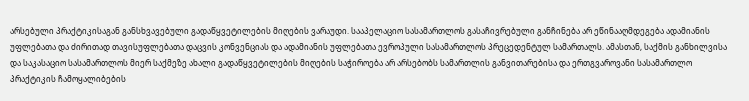არსებული პრაქტიკისაგან განსხვავებული გადაწყვეტილების მიღების ვარაუდი. სააპელაციო სასამართლოს გასაჩივრებული განჩინება არ ეწინააღმდეგება ადამიანის უფლებათა და ძირითად თავისუფლებათა დაცვის კონვენციას და ადამიანის უფლებათა ევროპული სასამართლოს პრეცედენტულ სამართალს. ამასთან, საქმის განხილვისა და საკასაციო სასამართლოს მიერ საქმეზე ახალი გადაწყვეტილების მიღების საჭიროება არ არსებობს სამართლის განვითარებისა და ერთგვაროვანი სასამართლო პრაქტიკის ჩამოყალიბების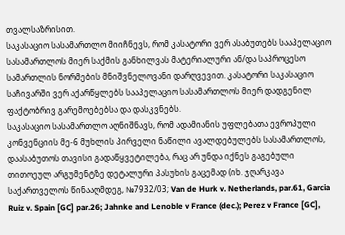თვალსაზრისით.
საკასაციო სასამართლო მიიჩნევს, რომ კასატორი ვერ ასაბუთებს სააპელაციო სასამართლოს მიერ საქმის განხილვას მატერიალური ან/და საპროცესო სამართლის ნორმების მნიშვნელოვანი დარღვევით. კასატორი საკასაციო საჩივარში ვერ აქარწყლებს სააპელაციო სასამართლოს მიერ დადგენილ ფაქტობრივ გარემოებებსა და დასკვნებს.
საკასაციო სასამართლო აღნიშნავს, რომ ადამიანის უფლებათა ევროპული კონვენციის მე-6 მუხლის პირველი ნაწილი ავალდებულებს სასამართლოს, დაასაბუთოს თავისი გადაწყვეტილება, რაც არ უნდა იქნეს გაგებული თითოეულ არგუმენტზე დეტალური პასუხის გაცემად (იხ. ჯღარკავა საქართველოს წინააღმდეგ, №7932/03; Van de Hurk v. Netherlands, par.61, Garcia Ruiz v. Spain [GC] par.26; Jahnke and Lenoble v France (dec.); Perez v France [GC],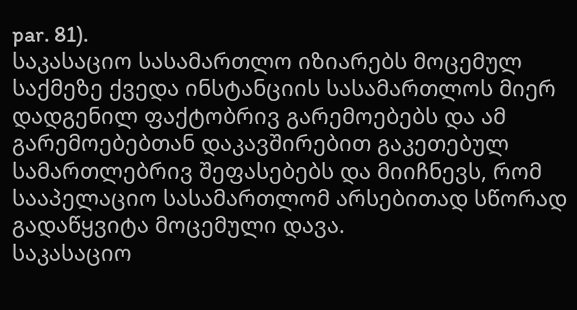par. 81).
საკასაციო სასამართლო იზიარებს მოცემულ საქმეზე ქვედა ინსტანციის სასამართლოს მიერ დადგენილ ფაქტობრივ გარემოებებს და ამ გარემოებებთან დაკავშირებით გაკეთებულ სამართლებრივ შეფასებებს და მიიჩნევს, რომ სააპელაციო სასამართლომ არსებითად სწორად გადაწყვიტა მოცემული დავა.
საკასაციო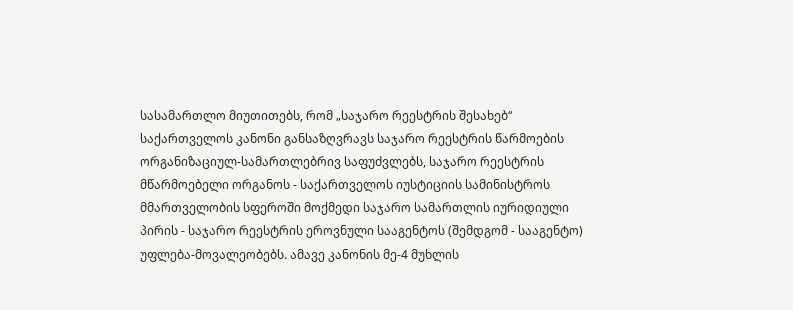სასამართლო მიუთითებს, რომ „საჯარო რეესტრის შესახებ“ საქართველოს კანონი განსაზღვრავს საჯარო რეესტრის წარმოების ორგანიზაციულ-სამართლებრივ საფუძვლებს, საჯარო რეესტრის მწარმოებელი ორგანოს - საქართველოს იუსტიციის სამინისტროს მმართველობის სფეროში მოქმედი საჯარო სამართლის იურიდიული პირის - საჯარო რეესტრის ეროვნული სააგენტოს (შემდგომ - სააგენტო) უფლება-მოვალეობებს. ამავე კანონის მე-4 მუხლის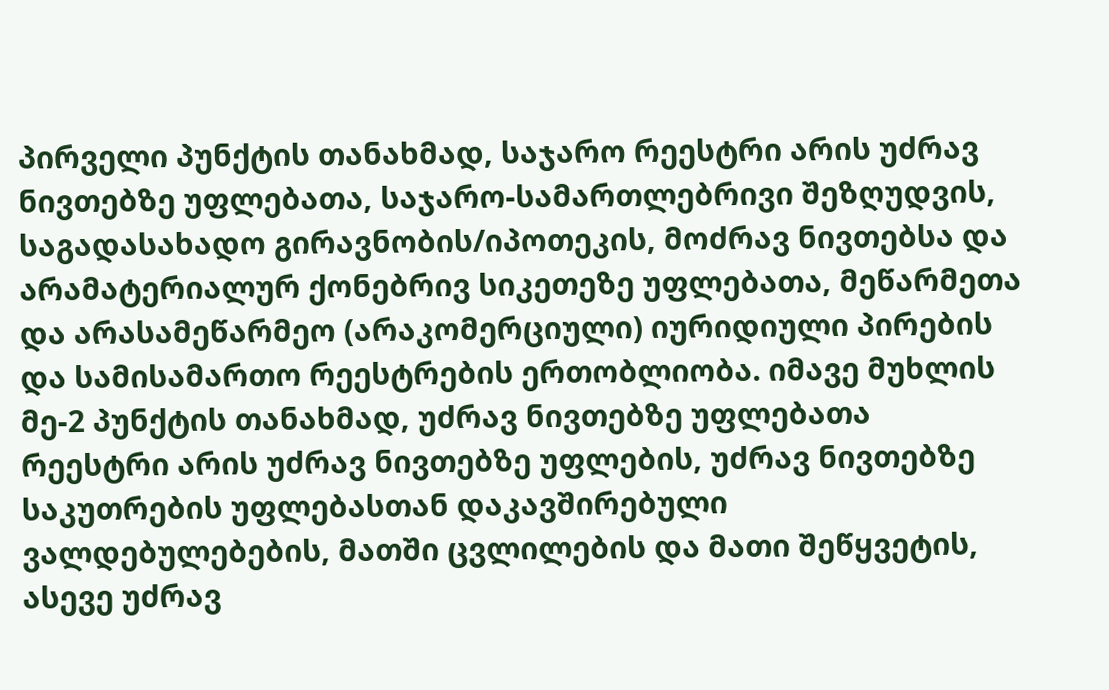პირველი პუნქტის თანახმად, საჯარო რეესტრი არის უძრავ ნივთებზე უფლებათა, საჯარო-სამართლებრივი შეზღუდვის, საგადასახადო გირავნობის/იპოთეკის, მოძრავ ნივთებსა და არამატერიალურ ქონებრივ სიკეთეზე უფლებათა, მეწარმეთა და არასამეწარმეო (არაკომერციული) იურიდიული პირების და სამისამართო რეესტრების ერთობლიობა. იმავე მუხლის მე-2 პუნქტის თანახმად, უძრავ ნივთებზე უფლებათა რეესტრი არის უძრავ ნივთებზე უფლების, უძრავ ნივთებზე საკუთრების უფლებასთან დაკავშირებული ვალდებულებების, მათში ცვლილების და მათი შეწყვეტის, ასევე უძრავ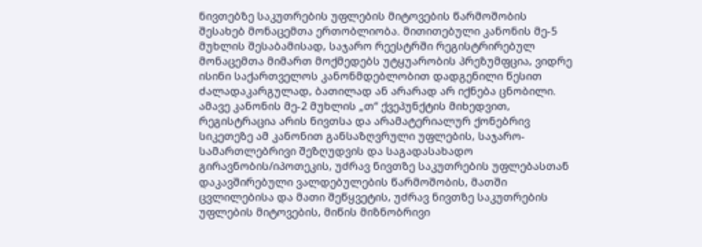ნივთებზე საკუთრების უფლების მიტოვების წარმოშობის შესახებ მონაცემთა ერთობლიობა. მითითებული კანონის მე-5 მუხლის შესაბამისად, საჯარო რეესტრში რეგისტრირებულ მონაცემთა მიმართ მოქმედებს უტყუარობის პრეზუმფცია, ვიდრე ისინი საქართველოს კანონმდებლობით დადგენილი წესით ძალადაკარგულად, ბათილად ან არარად არ იქნება ცნობილი.
ამავე კანონის მე-2 მუხლის „თ“ ქვეპუნქტის მიხედვით, რეგისტრაცია არის ნივთსა და არამატერიალურ ქონებრივ სიკეთეზე ამ კანონით განსაზღვრული უფლების, საჯარო-სამართლებრივი შეზღუდვის და საგადასახადო გირავნობის/იპოთეკის, უძრავ ნივთზე საკუთრების უფლებასთან დაკავშირებული ვალდებულების წარმოშობის, მათში ცვლილებისა და მათი შეწყვეტის, უძრავ ნივთზე საკუთრების უფლების მიტოვების, მიწის მიზნობრივი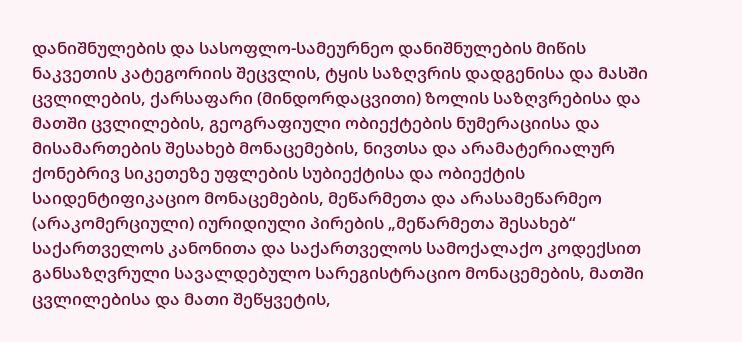დანიშნულების და სასოფლო-სამეურნეო დანიშნულების მიწის ნაკვეთის კატეგორიის შეცვლის, ტყის საზღვრის დადგენისა და მასში ცვლილების, ქარსაფარი (მინდორდაცვითი) ზოლის საზღვრებისა და მათში ცვლილების, გეოგრაფიული ობიექტების ნუმერაციისა და მისამართების შესახებ მონაცემების, ნივთსა და არამატერიალურ ქონებრივ სიკეთეზე უფლების სუბიექტისა და ობიექტის საიდენტიფიკაციო მონაცემების, მეწარმეთა და არასამეწარმეო (არაკომერციული) იურიდიული პირების „მეწარმეთა შესახებ“ საქართველოს კანონითა და საქართველოს სამოქალაქო კოდექსით განსაზღვრული სავალდებულო სარეგისტრაციო მონაცემების, მათში ცვლილებისა და მათი შეწყვეტის,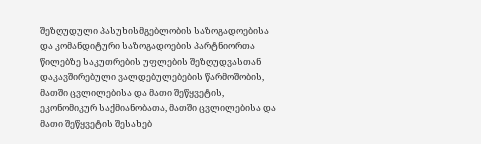შეზღუდული პასუხისმგებლობის საზოგადოებისა და კომანდიტური საზოგადოების პარტნიორთა წილებზე საკუთრების უფლების შეზღუდვასთან დაკავშირებული ვალდებულებების წარმოშობის, მათში ცვლილებისა და მათი შეწყვეტის, ეკონომიკურ საქმიანობათა, მათში ცვლილებისა და მათი შეწყვეტის შესახებ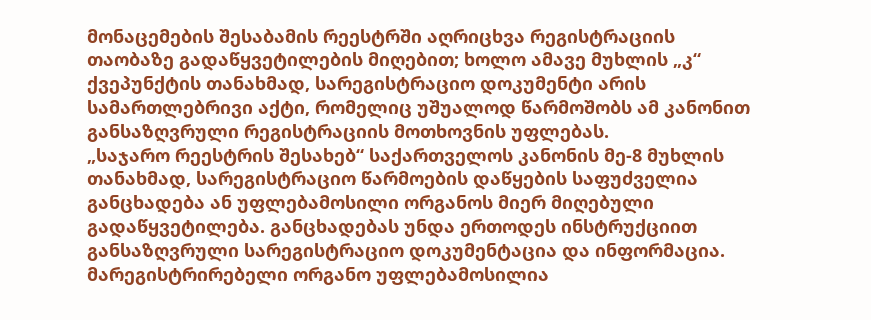მონაცემების შესაბამის რეესტრში აღრიცხვა რეგისტრაციის თაობაზე გადაწყვეტილების მიღებით; ხოლო ამავე მუხლის „კ“ ქვეპუნქტის თანახმად, სარეგისტრაციო დოკუმენტი არის სამართლებრივი აქტი, რომელიც უშუალოდ წარმოშობს ამ კანონით განსაზღვრული რეგისტრაციის მოთხოვნის უფლებას.
„საჯარო რეესტრის შესახებ“ საქართველოს კანონის მე-8 მუხლის თანახმად, სარეგისტრაციო წარმოების დაწყების საფუძველია განცხადება ან უფლებამოსილი ორგანოს მიერ მიღებული გადაწყვეტილება. განცხადებას უნდა ერთოდეს ინსტრუქციით განსაზღვრული სარეგისტრაციო დოკუმენტაცია და ინფორმაცია. მარეგისტრირებელი ორგანო უფლებამოსილია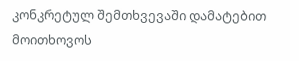კონკრეტულ შემთხვევაში დამატებით მოითხოვოს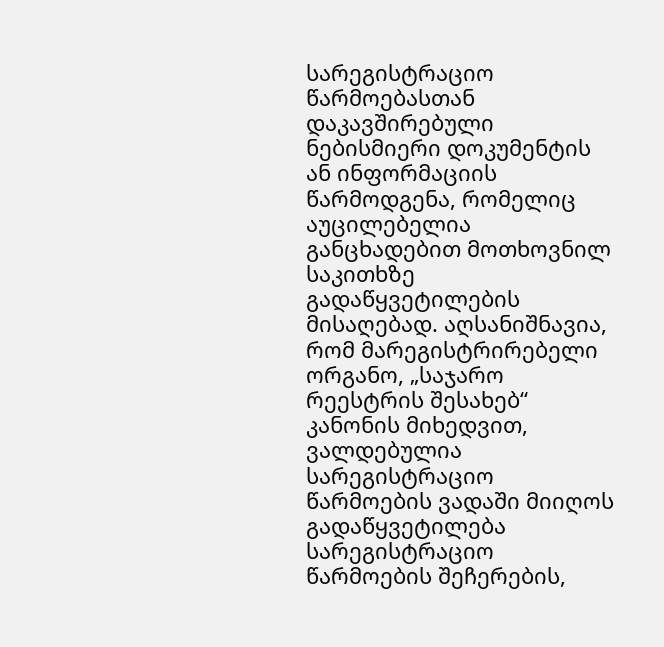სარეგისტრაციო წარმოებასთან დაკავშირებული ნებისმიერი დოკუმენტის ან ინფორმაციის წარმოდგენა, რომელიც აუცილებელია განცხადებით მოთხოვნილ საკითხზე გადაწყვეტილების მისაღებად. აღსანიშნავია, რომ მარეგისტრირებელი ორგანო, „საჯარო რეესტრის შესახებ“ კანონის მიხედვით, ვალდებულია სარეგისტრაციო წარმოების ვადაში მიიღოს გადაწყვეტილება სარეგისტრაციო წარმოების შეჩერების,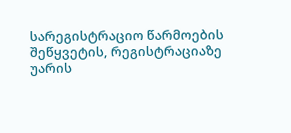სარეგისტრაციო წარმოების შეწყვეტის, რეგისტრაციაზე უარის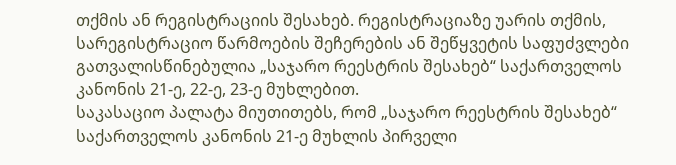თქმის ან რეგისტრაციის შესახებ. რეგისტრაციაზე უარის თქმის, სარეგისტრაციო წარმოების შეჩერების ან შეწყვეტის საფუძვლები გათვალისწინებულია „საჯარო რეესტრის შესახებ“ საქართველოს კანონის 21-ე, 22-ე, 23-ე მუხლებით.
საკასაციო პალატა მიუთითებს, რომ „საჯარო რეესტრის შესახებ“ საქართველოს კანონის 21-ე მუხლის პირველი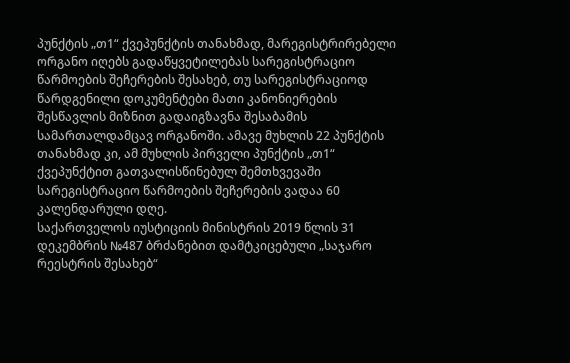პუნქტის „თ1“ ქვეპუნქტის თანახმად, მარეგისტრირებელი ორგანო იღებს გადაწყვეტილებას სარეგისტრაციო წარმოების შეჩერების შესახებ, თუ სარეგისტრაციოდ წარდგენილი დოკუმენტები მათი კანონიერების შესწავლის მიზნით გადაიგზავნა შესაბამის სამართალდამცავ ორგანოში. ამავე მუხლის 22 პუნქტის თანახმად კი, ამ მუხლის პირველი პუნქტის „თ1“ ქვეპუნქტით გათვალისწინებულ შემთხვევაში სარეგისტრაციო წარმოების შეჩერების ვადაა 60 კალენდარული დღე.
საქართველოს იუსტიციის მინისტრის 2019 წლის 31 დეკემბრის №487 ბრძანებით დამტკიცებული „საჯარო რეესტრის შესახებ“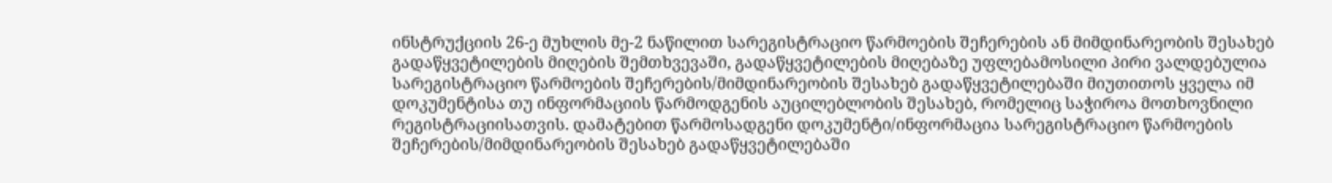ინსტრუქციის 26-ე მუხლის მე-2 ნაწილით სარეგისტრაციო წარმოების შეჩერების ან მიმდინარეობის შესახებ გადაწყვეტილების მიღების შემთხვევაში, გადაწყვეტილების მიღებაზე უფლებამოსილი პირი ვალდებულია სარეგისტრაციო წარმოების შეჩერების/მიმდინარეობის შესახებ გადაწყვეტილებაში მიუთითოს ყველა იმ დოკუმენტისა თუ ინფორმაციის წარმოდგენის აუცილებლობის შესახებ, რომელიც საჭიროა მოთხოვნილი რეგისტრაციისათვის. დამატებით წარმოსადგენი დოკუმენტი/ინფორმაცია სარეგისტრაციო წარმოების შეჩერების/მიმდინარეობის შესახებ გადაწყვეტილებაში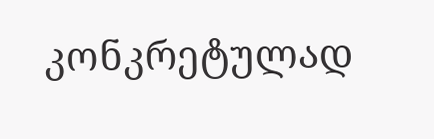კონკრეტულად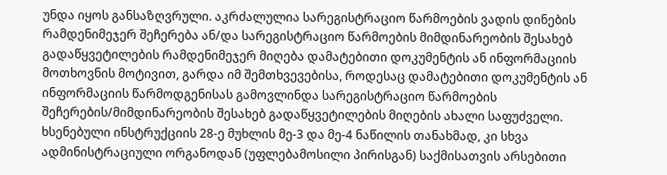უნდა იყოს განსაზღვრული. აკრძალულია სარეგისტრაციო წარმოების ვადის დინების რამდენიმეჯერ შეჩერება ან/და სარეგისტრაციო წარმოების მიმდინარეობის შესახებ გადაწყვეტილების რამდენიმეჯერ მიღება დამატებითი დოკუმენტის ან ინფორმაციის მოთხოვნის მოტივით, გარდა იმ შემთხვევებისა, როდესაც დამატებითი დოკუმენტის ან ინფორმაციის წარმოდგენისას გამოვლინდა სარეგისტრაციო წარმოების შეჩერების/მიმდინარეობის შესახებ გადაწყვეტილების მიღების ახალი საფუძველი. ხსენებული ინსტრუქციის 28-ე მუხლის მე-3 და მე-4 ნაწილის თანახმად, კი სხვა ადმინისტრაციული ორგანოდან (უფლებამოსილი პირისგან) საქმისათვის არსებითი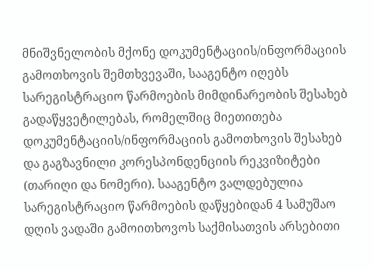მნიშვნელობის მქონე დოკუმენტაციის/ინფორმაციის გამოთხოვის შემთხვევაში, სააგენტო იღებს სარეგისტრაციო წარმოების მიმდინარეობის შესახებ გადაწყვეტილებას, რომელშიც მიეთითება დოკუმენტაციის/ინფორმაციის გამოთხოვის შესახებ და გაგზავნილი კორესპონდენციის რეკვიზიტები (თარიღი და ნომერი). სააგენტო ვალდებულია სარეგისტრაციო წარმოების დაწყებიდან 4 სამუშაო დღის ვადაში გამოითხოვოს საქმისათვის არსებითი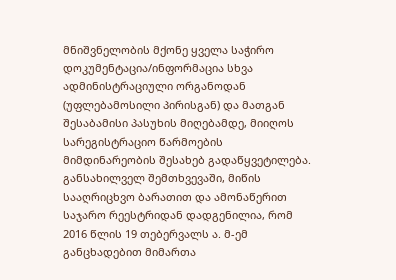მნიშვნელობის მქონე ყველა საჭირო დოკუმენტაცია/ინფორმაცია სხვა ადმინისტრაციული ორგანოდან (უფლებამოსილი პირისგან) და მათგან შესაბამისი პასუხის მიღებამდე, მიიღოს სარეგისტრაციო წარმოების მიმდინარეობის შესახებ გადაწყვეტილება.
განსახილველ შემთხვევაში, მიწის სააღრიცხვო ბარათით და ამონაწერით საჯარო რეესტრიდან დადგენილია, რომ 2016 წლის 19 თებერვალს ა. მ-ემ განცხადებით მიმართა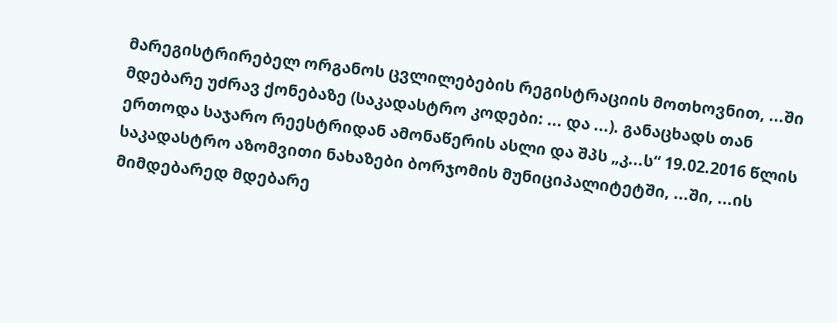მარეგისტრირებელ ორგანოს ცვლილებების რეგისტრაციის მოთხოვნით, ...ში მდებარე უძრავ ქონებაზე (საკადასტრო კოდები: ... და ...). განაცხადს თან ერთოდა საჯარო რეესტრიდან ამონაწერის ასლი და შპს „კ...ს“ 19.02.2016 წლის საკადასტრო აზომვითი ნახაზები ბორჯომის მუნიციპალიტეტში, ...ში, ...ის მიმდებარედ მდებარე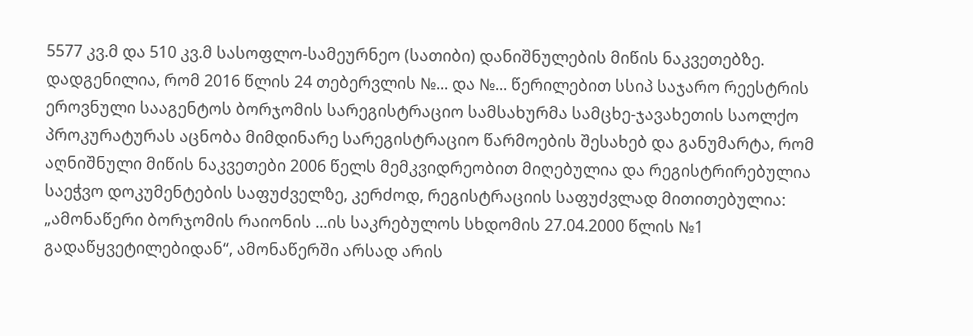5577 კვ.მ და 510 კვ.მ სასოფლო-სამეურნეო (სათიბი) დანიშნულების მიწის ნაკვეთებზე.
დადგენილია, რომ 2016 წლის 24 თებერვლის №... და №... წერილებით სსიპ საჯარო რეესტრის ეროვნული სააგენტოს ბორჯომის სარეგისტრაციო სამსახურმა სამცხე-ჯავახეთის საოლქო პროკურატურას აცნობა მიმდინარე სარეგისტრაციო წარმოების შესახებ და განუმარტა, რომ აღნიშნული მიწის ნაკვეთები 2006 წელს მემკვიდრეობით მიღებულია და რეგისტრირებულია საეჭვო დოკუმენტების საფუძველზე, კერძოდ, რეგისტრაციის საფუძვლად მითითებულია: „ამონაწერი ბორჯომის რაიონის ...ის საკრებულოს სხდომის 27.04.2000 წლის №1 გადაწყვეტილებიდან“, ამონაწერში არსად არის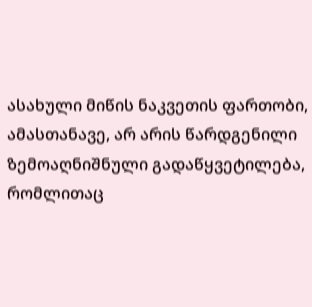ასახული მიწის ნაკვეთის ფართობი, ამასთანავე, არ არის წარდგენილი ზემოაღნიშნული გადაწყვეტილება, რომლითაც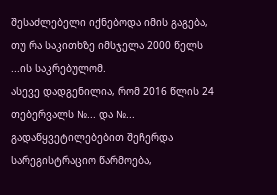შესაძლებელი იქნებოდა იმის გაგება, თუ რა საკითხზე იმსჯელა 2000 წელს ...ის საკრებულომ.
ასევე დადგენილია, რომ 2016 წლის 24 თებერვალს №... და №... გადაწყვეტილებებით შეჩერდა სარეგისტრაციო წარმოება,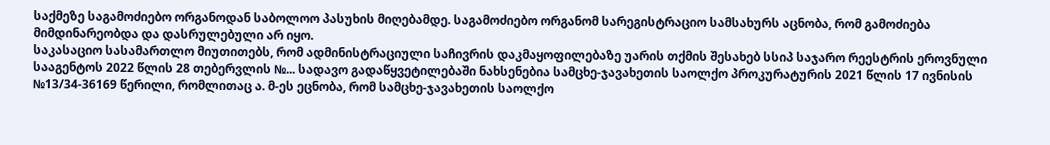საქმეზე საგამოძიებო ორგანოდან საბოლოო პასუხის მიღებამდე. საგამოძიებო ორგანომ სარეგისტრაციო სამსახურს აცნობა, რომ გამოძიება მიმდინარეობდა და დასრულებული არ იყო.
საკასაციო სასამართლო მიუთითებს, რომ ადმინისტრაციული საჩივრის დაკმაყოფილებაზე უარის თქმის შესახებ სსიპ საჯარო რეესტრის ეროვნული სააგენტოს 2022 წლის 28 თებერვლის №... სადავო გადაწყვეტილებაში ნახსენებია სამცხე-ჯავახეთის საოლქო პროკურატურის 2021 წლის 17 ივნისის №13/34-36169 წერილი, რომლითაც ა. მ-ეს ეცნობა, რომ სამცხე-ჯავახეთის საოლქო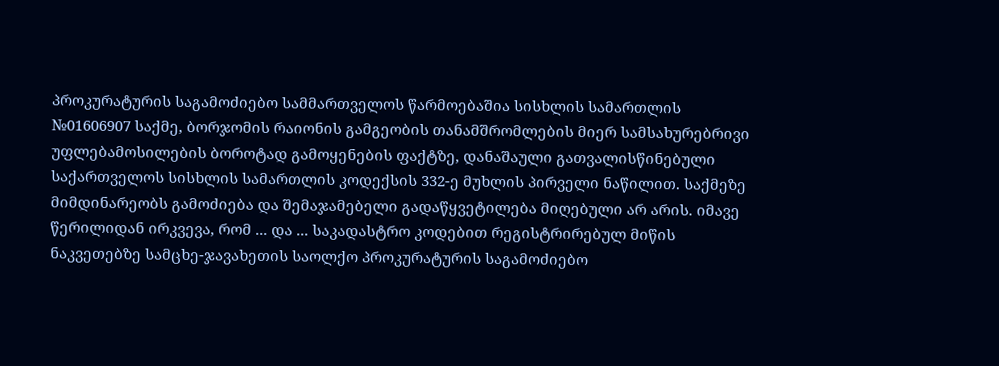პროკურატურის საგამოძიებო სამმართველოს წარმოებაშია სისხლის სამართლის №01606907 საქმე, ბორჯომის რაიონის გამგეობის თანამშრომლების მიერ სამსახურებრივი უფლებამოსილების ბოროტად გამოყენების ფაქტზე, დანაშაული გათვალისწინებული საქართველოს სისხლის სამართლის კოდექსის 332-ე მუხლის პირველი ნაწილით. საქმეზე მიმდინარეობს გამოძიება და შემაჯამებელი გადაწყვეტილება მიღებული არ არის. იმავე წერილიდან ირკვევა, რომ ... და ... საკადასტრო კოდებით რეგისტრირებულ მიწის ნაკვეთებზე სამცხე-ჯავახეთის საოლქო პროკურატურის საგამოძიებო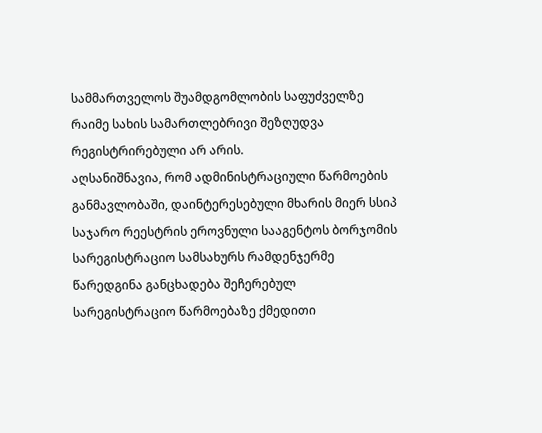სამმართველოს შუამდგომლობის საფუძველზე რაიმე სახის სამართლებრივი შეზღუდვა რეგისტრირებული არ არის.
აღსანიშნავია, რომ ადმინისტრაციული წარმოების განმავლობაში, დაინტერესებული მხარის მიერ სსიპ საჯარო რეესტრის ეროვნული სააგენტოს ბორჯომის სარეგისტრაციო სამსახურს რამდენჯერმე წარედგინა განცხადება შეჩერებულ სარეგისტრაციო წარმოებაზე ქმედითი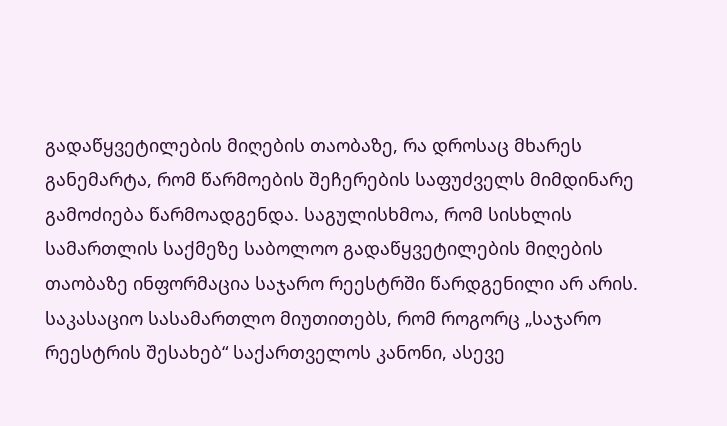გადაწყვეტილების მიღების თაობაზე, რა დროსაც მხარეს განემარტა, რომ წარმოების შეჩერების საფუძველს მიმდინარე გამოძიება წარმოადგენდა. საგულისხმოა, რომ სისხლის სამართლის საქმეზე საბოლოო გადაწყვეტილების მიღების თაობაზე ინფორმაცია საჯარო რეესტრში წარდგენილი არ არის.
საკასაციო სასამართლო მიუთითებს, რომ როგორც „საჯარო რეესტრის შესახებ“ საქართველოს კანონი, ასევე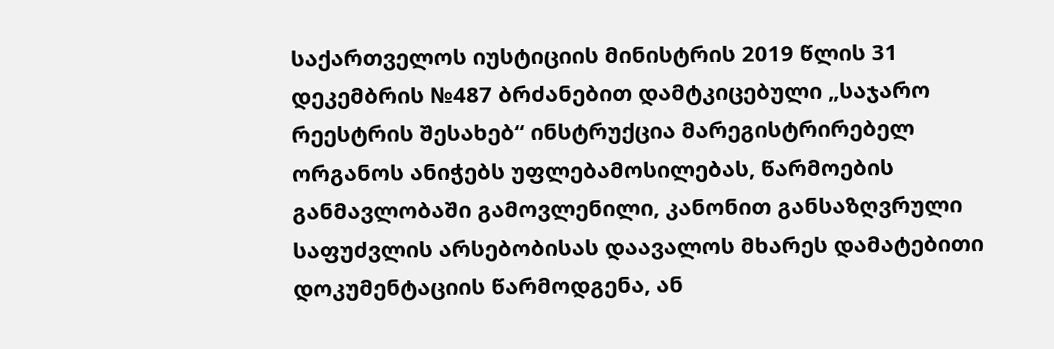საქართველოს იუსტიციის მინისტრის 2019 წლის 31 დეკემბრის №487 ბრძანებით დამტკიცებული „საჯარო რეესტრის შესახებ“ ინსტრუქცია მარეგისტრირებელ ორგანოს ანიჭებს უფლებამოსილებას, წარმოების განმავლობაში გამოვლენილი, კანონით განსაზღვრული საფუძვლის არსებობისას დაავალოს მხარეს დამატებითი დოკუმენტაციის წარმოდგენა, ან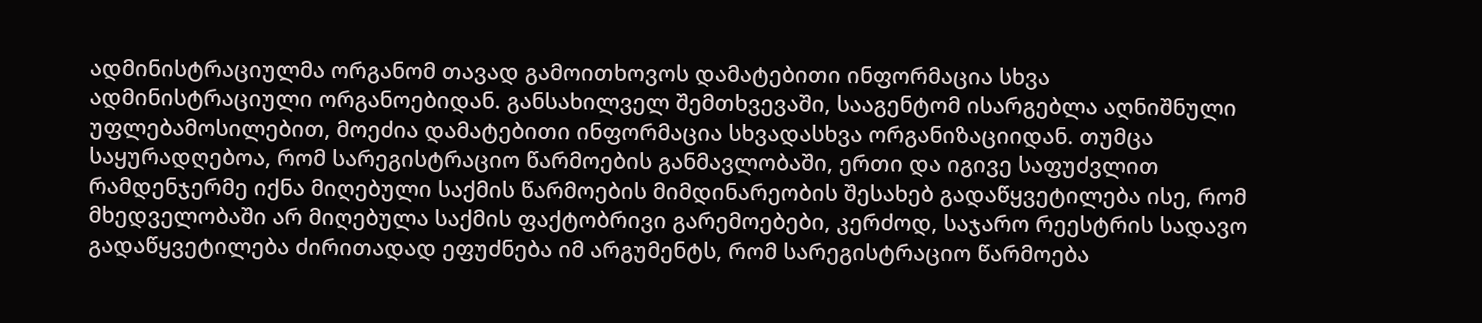ადმინისტრაციულმა ორგანომ თავად გამოითხოვოს დამატებითი ინფორმაცია სხვა ადმინისტრაციული ორგანოებიდან. განსახილველ შემთხვევაში, სააგენტომ ისარგებლა აღნიშნული უფლებამოსილებით, მოეძია დამატებითი ინფორმაცია სხვადასხვა ორგანიზაციიდან. თუმცა საყურადღებოა, რომ სარეგისტრაციო წარმოების განმავლობაში, ერთი და იგივე საფუძვლით რამდენჯერმე იქნა მიღებული საქმის წარმოების მიმდინარეობის შესახებ გადაწყვეტილება ისე, რომ მხედველობაში არ მიღებულა საქმის ფაქტობრივი გარემოებები, კერძოდ, საჯარო რეესტრის სადავო გადაწყვეტილება ძირითადად ეფუძნება იმ არგუმენტს, რომ სარეგისტრაციო წარმოება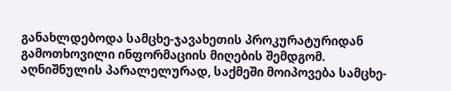განახლდებოდა სამცხე-ჯავახეთის პროკურატურიდან გამოთხოვილი ინფორმაციის მიღების შემდგომ. აღნიშნულის პარალელურად, საქმეში მოიპოვება სამცხე-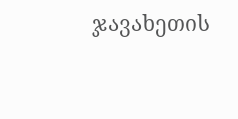ჯავახეთის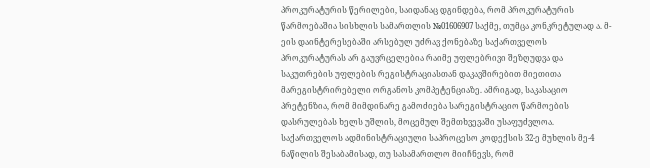პროკურატურის წერილები, საიდანაც დგინდება, რომ პროკურატურის წარმოებაშია სისხლის სამართლის №01606907 საქმე, თუმცა კონკრეტულად ა. მ-ეის დაინტერესებაში არსებულ უძრავ ქონებაზე საქართველოს პროკურატურას არ გაუვრცელებია რაიმე უფლებრივი შეზღუდვა და საკუთრების უფლების რეგისტრაციასთან დაკავშირებით მიეთითა მარეგისტრირებელი ორგანოს კომპეტენციაზე. ამრიგად, საკასაციო პრეტენზია, რომ მიმდინარე გამოძიება სარეგისტრაციო წარმოების დასრულებას ხელს უშლის, მოცემულ შემთხვევაში უსაფუძვლოა.
საქართველოს ადმინისტრაციული საპროცესო კოდექსის 32-ე მუხლის მე-4 ნაწილის შესაბამისად, თუ სასამართლო მიიჩნევს, რომ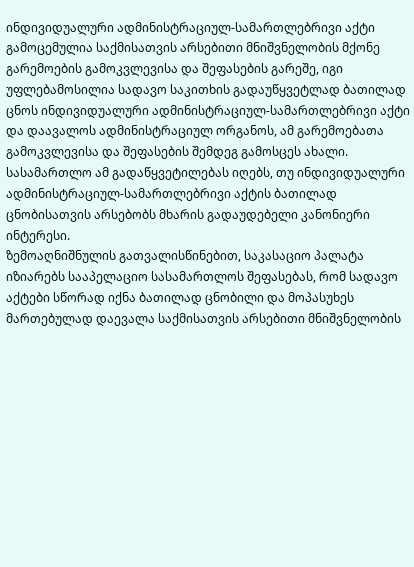ინდივიდუალური ადმინისტრაციულ-სამართლებრივი აქტი გამოცემულია საქმისათვის არსებითი მნიშვნელობის მქონე გარემოების გამოკვლევისა და შეფასების გარეშე, იგი უფლებამოსილია სადავო საკითხის გადაუწყვეტლად ბათილად ცნოს ინდივიდუალური ადმინისტრაციულ-სამართლებრივი აქტი და დაავალოს ადმინისტრაციულ ორგანოს, ამ გარემოებათა გამოკვლევისა და შეფასების შემდეგ გამოსცეს ახალი. სასამართლო ამ გადაწყვეტილებას იღებს, თუ ინდივიდუალური ადმინისტრაციულ-სამართლებრივი აქტის ბათილად ცნობისათვის არსებობს მხარის გადაუდებელი კანონიერი ინტერესი.
ზემოაღნიშნულის გათვალისწინებით, საკასაციო პალატა იზიარებს სააპელაციო სასამართლოს შეფასებას, რომ სადავო აქტები სწორად იქნა ბათილად ცნობილი და მოპასუხეს მართებულად დაევალა საქმისათვის არსებითი მნიშვნელობის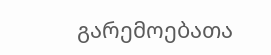გარემოებათა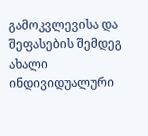გამოკვლევისა და შეფასების შემდეგ ახალი ინდივიდუალური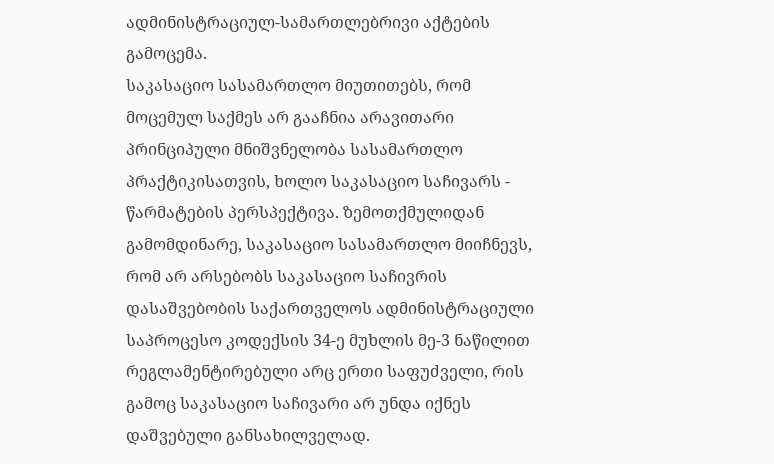ადმინისტრაციულ-სამართლებრივი აქტების გამოცემა.
საკასაციო სასამართლო მიუთითებს, რომ მოცემულ საქმეს არ გააჩნია არავითარი პრინციპული მნიშვნელობა სასამართლო პრაქტიკისათვის, ხოლო საკასაციო საჩივარს - წარმატების პერსპექტივა. ზემოთქმულიდან გამომდინარე, საკასაციო სასამართლო მიიჩნევს, რომ არ არსებობს საკასაციო საჩივრის დასაშვებობის საქართველოს ადმინისტრაციული საპროცესო კოდექსის 34-ე მუხლის მე-3 ნაწილით რეგლამენტირებული არც ერთი საფუძველი, რის გამოც საკასაციო საჩივარი არ უნდა იქნეს დაშვებული განსახილველად.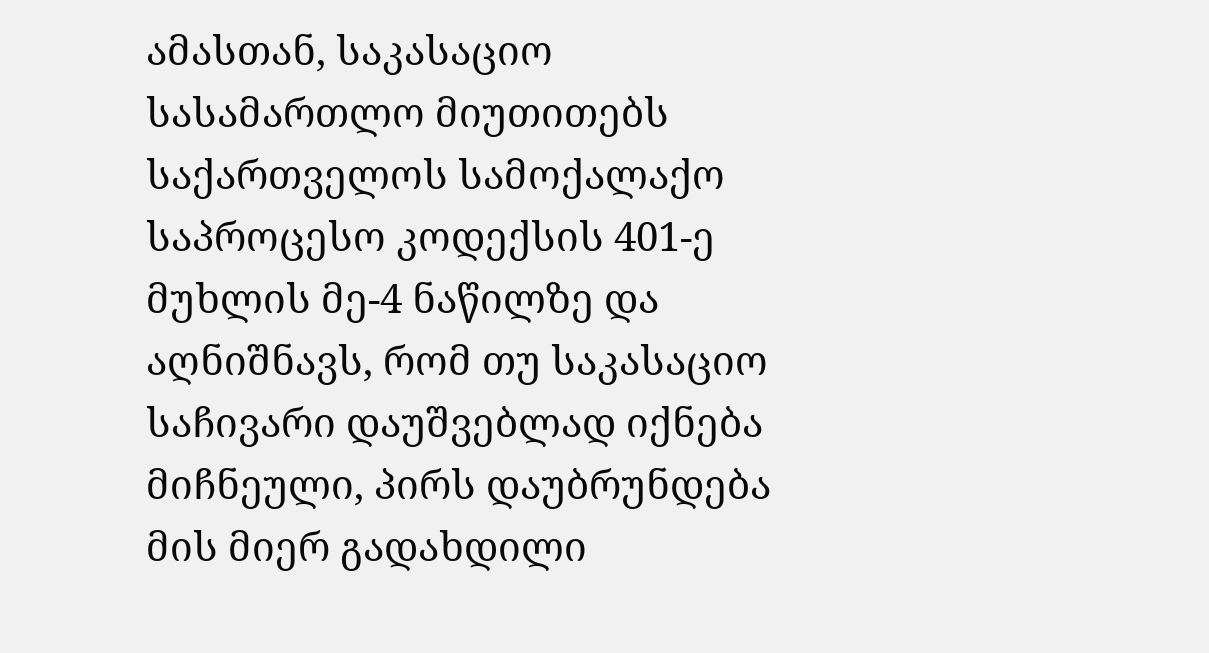ამასთან, საკასაციო სასამართლო მიუთითებს საქართველოს სამოქალაქო საპროცესო კოდექსის 401-ე მუხლის მე-4 ნაწილზე და აღნიშნავს, რომ თუ საკასაციო საჩივარი დაუშვებლად იქნება მიჩნეული, პირს დაუბრუნდება მის მიერ გადახდილი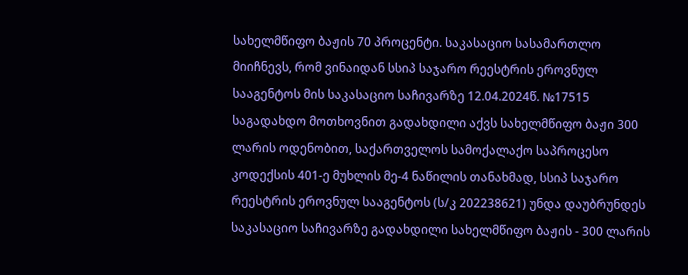სახელმწიფო ბაჟის 70 პროცენტი. საკასაციო სასამართლო მიიჩნევს, რომ ვინაიდან სსიპ საჯარო რეესტრის ეროვნულ სააგენტოს მის საკასაციო საჩივარზე 12.04.2024წ. №17515 საგადახდო მოთხოვნით გადახდილი აქვს სახელმწიფო ბაჟი 300 ლარის ოდენობით, საქართველოს სამოქალაქო საპროცესო კოდექსის 401-ე მუხლის მე-4 ნაწილის თანახმად, სსიპ საჯარო რეესტრის ეროვნულ სააგენტოს (ს/კ 202238621) უნდა დაუბრუნდეს საკასაციო საჩივარზე გადახდილი სახელმწიფო ბაჟის - 300 ლარის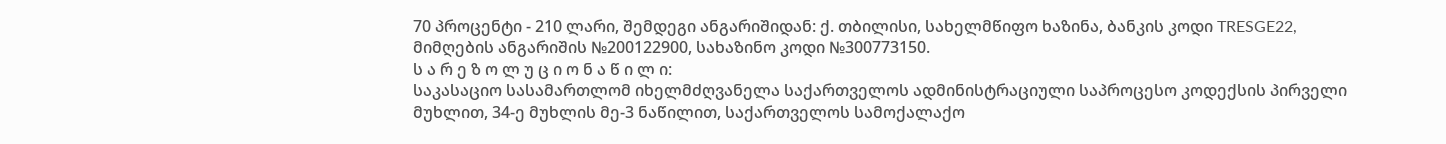70 პროცენტი - 210 ლარი, შემდეგი ანგარიშიდან: ქ. თბილისი, სახელმწიფო ხაზინა, ბანკის კოდი TRESGE22, მიმღების ანგარიშის №200122900, სახაზინო კოდი №300773150.
ს ა რ ე ზ ო ლ უ ც ი ო ნ ა წ ი ლ ი:
საკასაციო სასამართლომ იხელმძღვანელა საქართველოს ადმინისტრაციული საპროცესო კოდექსის პირველი მუხლით, 34-ე მუხლის მე-3 ნაწილით, საქართველოს სამოქალაქო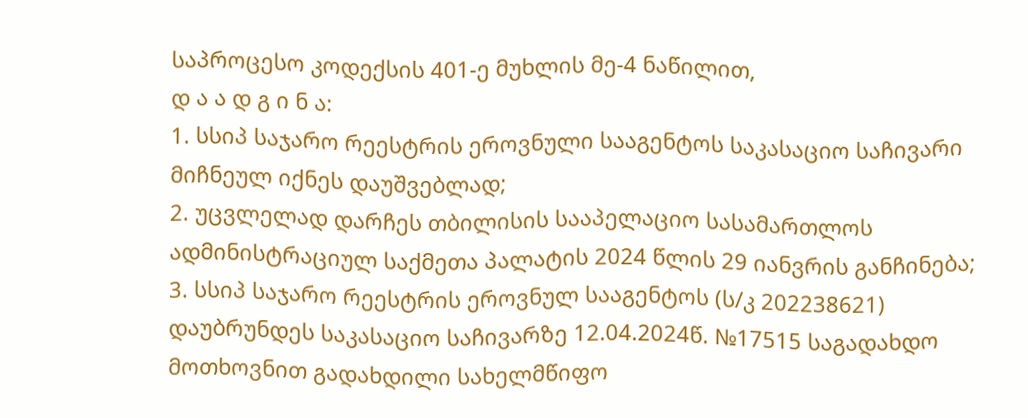საპროცესო კოდექსის 401-ე მუხლის მე-4 ნაწილით,
დ ა ა დ გ ი ნ ა:
1. სსიპ საჯარო რეესტრის ეროვნული სააგენტოს საკასაციო საჩივარი მიჩნეულ იქნეს დაუშვებლად;
2. უცვლელად დარჩეს თბილისის სააპელაციო სასამართლოს ადმინისტრაციულ საქმეთა პალატის 2024 წლის 29 იანვრის განჩინება;
3. სსიპ საჯარო რეესტრის ეროვნულ სააგენტოს (ს/კ 202238621) დაუბრუნდეს საკასაციო საჩივარზე 12.04.2024წ. №17515 საგადახდო მოთხოვნით გადახდილი სახელმწიფო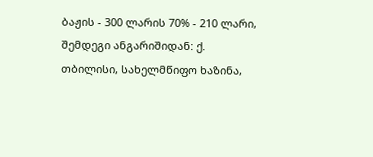ბაჟის - 300 ლარის 70% - 210 ლარი, შემდეგი ანგარიშიდან: ქ. თბილისი, სახელმწიფო ხაზინა,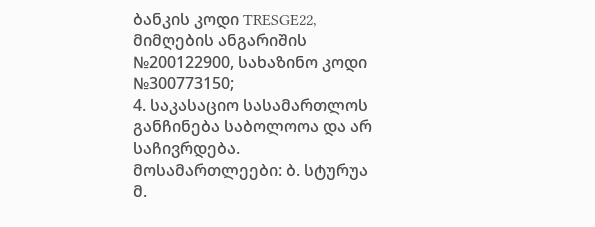ბანკის კოდი TRESGE22, მიმღების ანგარიშის №200122900, სახაზინო კოდი №300773150;
4. საკასაციო სასამართლოს განჩინება საბოლოოა და არ საჩივრდება.
მოსამართლეები: ბ. სტურუა
მ.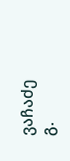ვაჩაძე
გ.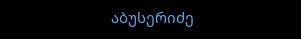აბუსერიძე